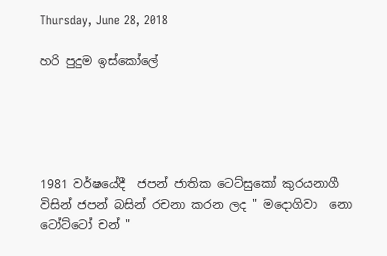Thursday, June 28, 2018

හරි පුදුම ඉස්කෝලේ





1981 වර්ෂයේදී  ජපන් ජාතික ටෙට්සුකෝ කුරයනාගී විසින් ජපන් බසින් රචනා කරන ලද " මදොගිවා  නො ටෝට්ටෝ චන් "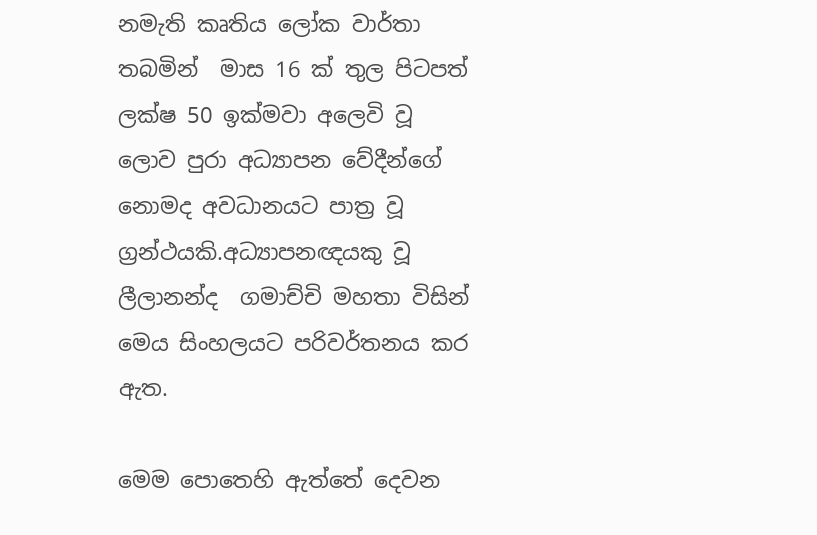නමැති කෘතිය ලෝක වාර්තා තබමින්  මාස 16 ක් තුල පිටපත් ලක්ෂ 50 ඉක්මවා අලෙවි වූ ලොව පුරා අධ්‍යාපන වේදීන්ගේ නොමද අවධානයට පාත්‍ර වූ ග්‍රන්ථයකි.අධ්‍යාපනඥයකු වූ ලීලානන්ද  ගමාච්චි මහතා විසින් මෙය සිංහලයට පරිවර්තනය කර ඇත.

මෙම පොතෙහි ඇත්තේ දෙවන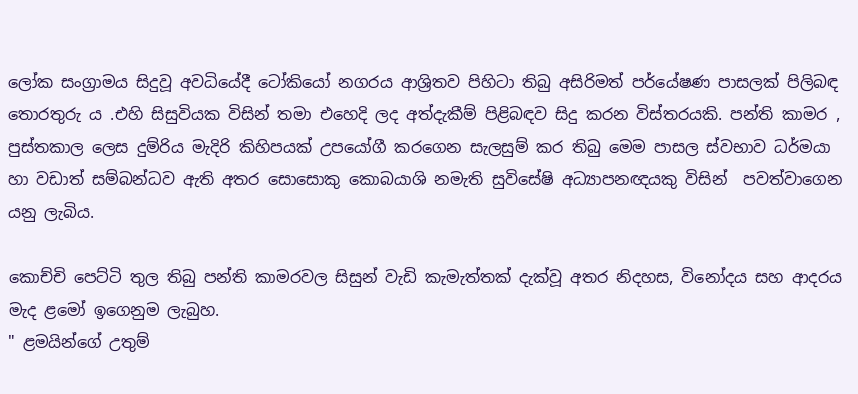ලෝක සංග්‍රාමය සිදුවූ අවධියේදී ටෝකියෝ නගරය ආශ්‍රිතව පිහිටා තිබු අසිරිමත් පර්යේෂණ පාසලක් පිලිබඳ තොරතුරු ය .එහි සිසුවියක විසින් තමා එහෙදි ලද අත්දැකීම් පිළිබඳව සිදු කරන විස්තරයකි. පන්ති කාමර , පුස්තකාල ලෙස දුම්රිය මැදිරි කිහිපයක් උපයෝගී කරගෙන සැලසුම් කර තිබු මෙම පාසල ස්වභාව ධර්මයා හා වඩාත් සම්බන්ධව ඇති අතර සොසොකු කොබයාශි නමැති සුවිසේෂි අධ්‍යාපනඥයකු විසින්  පවත්වාගෙන යනු ලැබිය.

කොච්චි පෙට්ටි තුල තිබු පන්ති කාමරවල සිසුන් වැඩි කැමැත්තක් දැක්වූ අතර නිදහස, විනෝදය සහ ආදරය මැද ළමෝ ඉගෙනුම ලැබුහ.
" ළමයින්ගේ උතුම්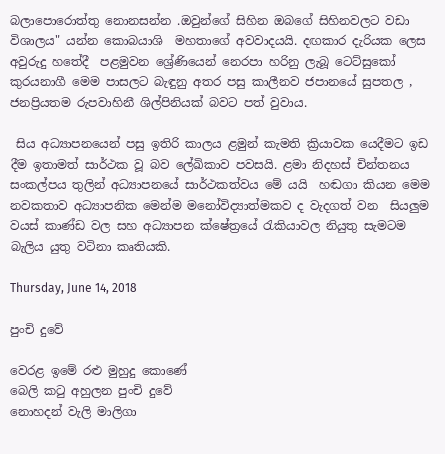බලාපොරොත්තු නොනසන්න .ඔවුන්ගේ සිහින ඔබගේ සිහිනවලට වඩා විශාලය" යන්න කොබයාශි  මහතාගේ අවවාදයයි. දඟකාර දැරියක ලෙස අවුරුදු හතේදී  පළමුවන ශ්‍රේණියෙන් නෙරපා හරිනු ලැබූ ටෙට්සුකෝ කුරයනාගී මෙම පාසලට බැඳුනු අතර පසු කාලීනව ජපානයේ සුපතල , ජනප්‍රියතම රුපවාහිනී ශිල්පිනියක් බවට පත් වුවාය.

 සිය අධ්‍යාපනයෙන් පසු ඉතිරි කාලය ළමුන් කැමති ක්‍රියාවක යෙදීමට ඉඩ දීම ඉතාමත් සාර්ථක වූ බව ලේඛිකාව පවසයි. ළමා නිදහස් චින්තනය සංකල්පය තුලින් අධ්‍යාපනයේ සාර්ථකත්වය මේ යයි  හඬගා කියන මෙම නවකතාව අධ්‍යාපනික මෙන්ම මනෝවිද්‍යාත්මකව ද වැදගත් වන  සියලුම වයස් කාණ්ඩ වල සහ අධ්‍යාපන ක්ෂේත්‍රයේ රැකියාවල නියුතු සැමටම  බැලිය යුතු වටිනා කෘතියකි.

Thursday, June 14, 2018

පුංචි දුවේ

වෙරළ ඉමේ රළු මුහුදු කොණේ
බෙලි කටු අහුලන පුංචි දුවේ
නොහදන් වැලි මාලිගා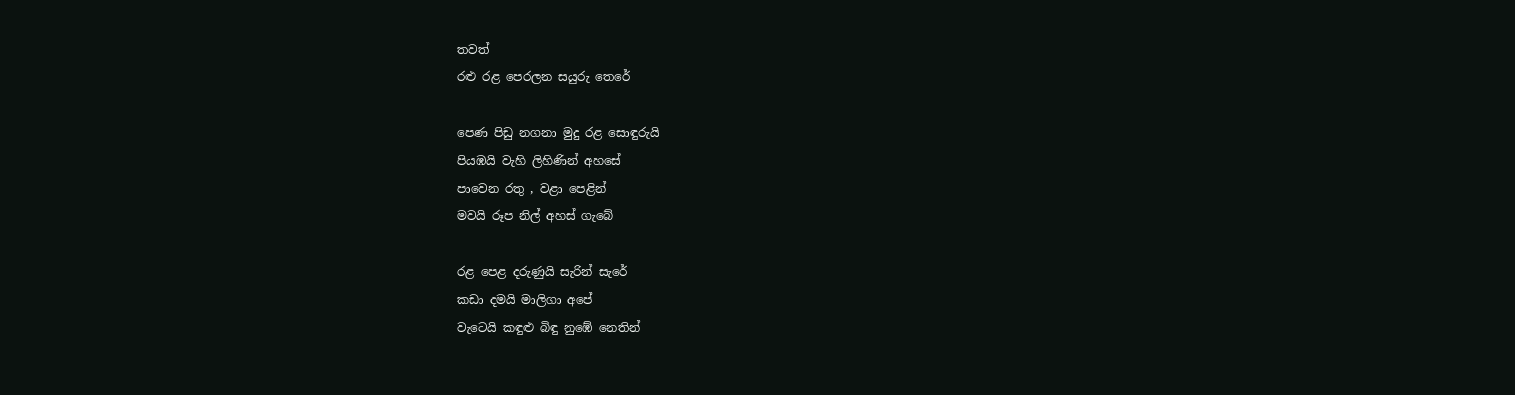තවත්
රළු රළ පෙරලන සයුරු තෙරේ

පෙණ පිඩු නගනා මුදු රළ සොඳුරුයි
පියඹයි වැහි ලිහිණින් අහසේ
පාවෙන රතු , වළා පෙළින්
මවයි රූප නිල් අහස් ගැබේ

රළ පෙළ දරුණුයි සැරින් සැරේ
කඩා දමයි මාලිගා අපේ
වැටෙයි කඳුළු බිඳු නුඹේ නෙතින්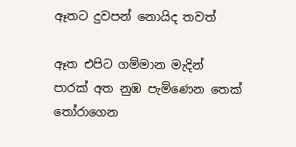ඈතට දුවපන් නොයිද තවත්

ඈත එපිට ගම්මාන මැදින්
පාරක් අත නුඹ පැමිණෙන තෙක්
තෝරාගෙන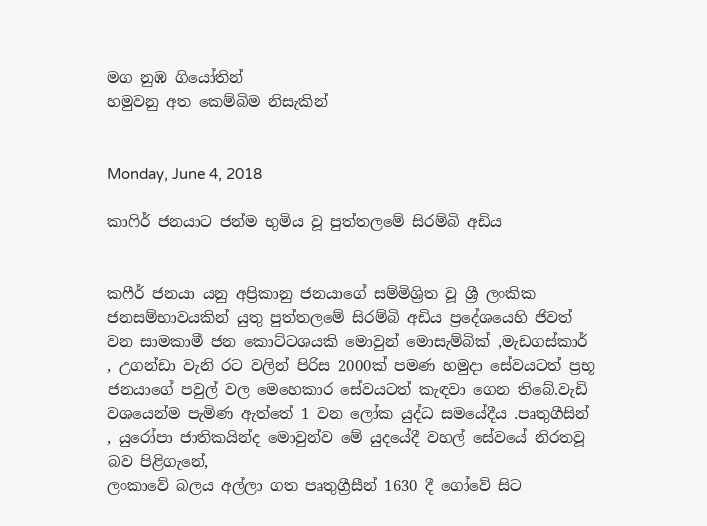මග නුඹ ගියෝතින්
හමුවනු අත කෙම්බිම නිසැකින්


Monday, June 4, 2018

කාෆිර් ජනයාට ජන්ම භුමිය වූ පුත්තලමේ සිරම්බි අඩිය


කෆීර් ජනයා යනු අප්‍රිකානු ජනයාගේ සම්මිශ්‍රිත වූ ශ්‍රී ලංකික ජනසම්භාවයකින් යුතු පුත්තලමේ සිරම්බි අඩිය ප්‍රදේශයෙහි ජිවත් වන සාමකාමී ජන කොට්ටශයකි මොවුන් මොසැම්බික් ,මැඩගස්කාර් , උගන්ඩා වැනි රට වලින් පිරිස 2000ක් පමණ හමුදා සේවයටත් ප්‍රභූ ජනයාගේ පවුල් වල මෙහෙකාර සේවයටත් කැඳවා ගෙන තිබේ.වැඩි වශයෙන්ම පැමිණ ඇත්තේ 1 වන ලෝක යුද්ධ සමයේදීය .පෘතුගීසින් , යුරෝපා ජාතිකයින්ද මොවුන්ව මේ යුදයේදී වහල් සේවයේ නිරතවූ බව පිළිගැනේ,
ලංකාවේ බලය අල්ලා ගත පෘතුග්‍රීසීන් 1630 දී ගෝවේ සිට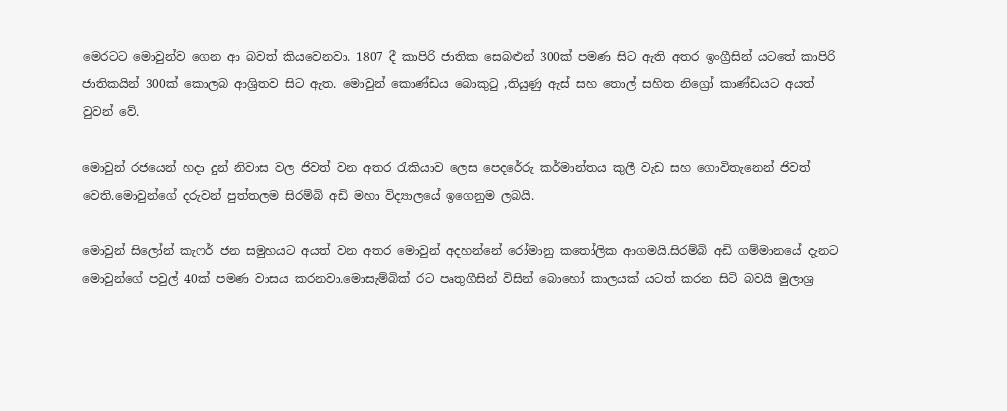මෙරටට මොවුන්ව ගෙන ආ බවත් කියවෙනවා. 1807 දී කාපිරි ජාතික සෙබළුන් 300ක් පමණ සිට ඇති අතර ඉංග්‍රීසින් යටතේ කාපිරි ජාතිකයින් 300ක් කොලබ ආශ්‍රිතව සිට ඇත. මොවුන් කොණ්ඩය බොකුටු ,තියුණු ඇස් සහ තොල් සහිත නිග්‍රෝ කාණ්ඩයට අයත් වුවන් වේ.

මොවුන් රජයෙන් හදා දුන් නිවාස වල ජිවත් වන අතර රැකියාව ලෙස පෙදරේරු කර්මාන්තය කුලී වැඩ සහ ගොවිතැනෙන් ජිවත් වෙති.මොවුන්ගේ දරුවන් පුත්තලම සිරම්බි අඩි මහා විද්‍යාලයේ ඉගෙනුම ලබයි.

මොවුන් සිලෝන් කැෆර් ජන සමුහයට අයත් වන අතර මොවුන් අදහන්නේ රෝමානු කතෝලික ආගමයි.සිරම්බි අඩි ගම්මානයේ දැනට මොවුන්ගේ පවුල් 40ක් පමණ වාසය කරනවා.මොසැම්බික් රට පෘතුගීසින් විසින් බොහෝ කාලයක් යටත් කරන සිටි බවයි මුලාශ්‍ර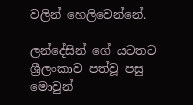වලින් හෙලිවෙන්නේ.

ලන්දේසින් ගේ යටතට ශ්‍රීලංකාව පත්වූ පසු මොවුන්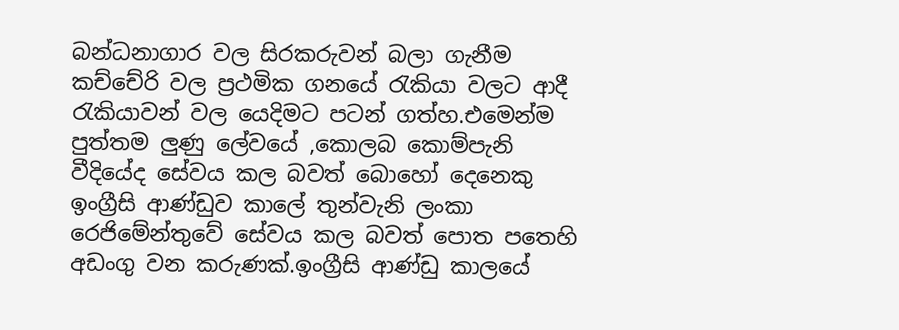බන්ධනාගාර වල සිරකරුවන් බලා ගැනීම කච්චේරි වල ප්‍රථමික ගනයේ රැකියා වලට ආදී රැකියාවන් වල යෙදිමට පටන් ගත්හ.එමෙන්ම පුත්තම ලුණු ලේවයේ ,කොලබ කොම්පැනි වීදියේද සේවය කල බවත් බොහෝ දෙනෙකු
ඉංග්‍රීසි ආණ්ඩුව කාලේ තුන්වැනි ලංකා රෙජිමේන්තුවේ සේවය කල බවත් පොත පතෙහි අඩංගු වන කරුණක්.ඉංග්‍රීසි ආණ්ඩු කාලයේ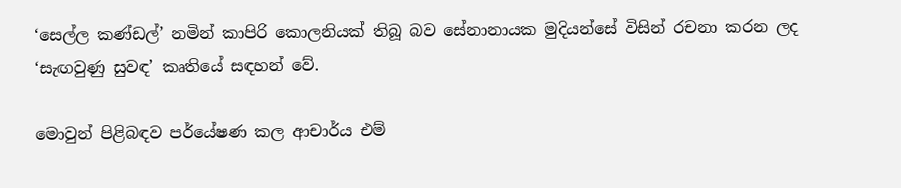‘සෙල්ල කණ්ඩල්’ නමින් කාපිරි කොලනියක් තිබූ බව සේනානායක මුදියන්සේ විසින් රචනා කරන ලද ‘සැඟවුණු සුවඳ’ කෘතියේ සඳහන් වේ.

මොවුන් පිළිබඳව පර්යේෂණ කල ආචාර්ය එම්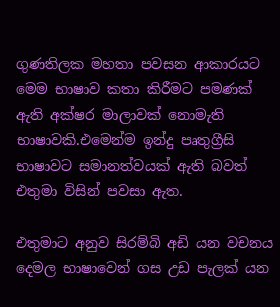ගුණතිලක මහතා පවසන ආකාරයට මෙම භාෂාව කතා කිරීමට පමණක් ඇති අක්ෂර මාලාවක් නොමැති භාෂාවකි.එමෙන්ම ඉන්දු පෘතුග්‍රීසි භාෂාවට සමානත්වයක් ඇති බවත් එතුමා විසින් පවසා ඇත.

එතුමාට අනුව සිරම්බි අඩි යන වචනය දෙමල භාෂාවෙන් ගස උඩ පැලක් යන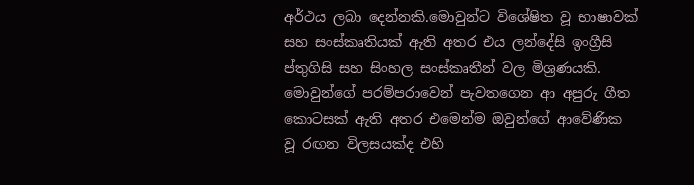අර්ථය ලබා දෙන්නකි.මොවුන්ට විශේෂිත වූ භාෂාවක් සහ සංස්කෘතියක් ඇති අතර එය ලන්දේසි ඉංග්‍රීසි ප්තුගිසි සහ සිංහල සංස්කෘතීන් වල මිශ්‍රණයකි.
මොවුන්ගේ පරම්පරාවෙන් පැවතගෙන ආ අපුරු ගීත කොටසක් ඇති අතර එමෙන්ම ඔවුන්ගේ ආවේණික වූ රඟන විලසයක්ද එහි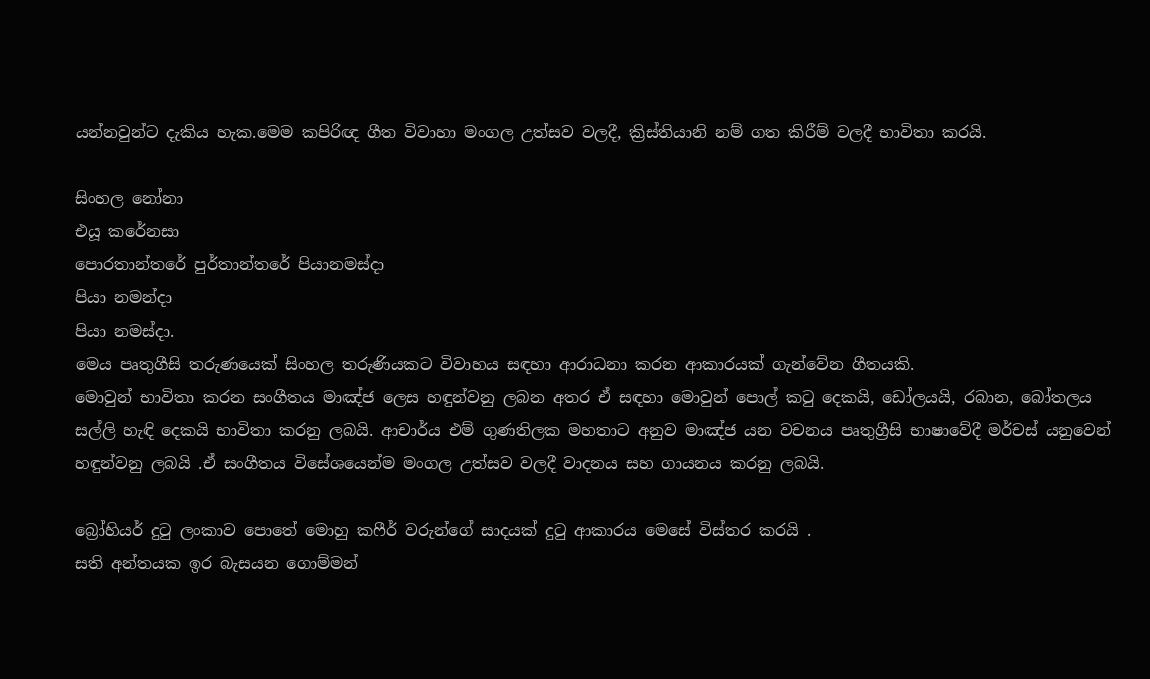යන්නවුන්ට දැකිය හැක.මෙම කපිරිඥ ගීත විවාහා මංගල උත්සව වලදී, ක්‍රිස්තියානි නම් ගත කිරීම් වලදී භාවිතා කරයි.

සිංහල නෝනා
එයූ කරේනසා
පොරතාන්තරේ පුර්තාන්තරේ පියානමස්‌දා
පියා නමන්දා
පියා නමස්‌දා.
මෙය පෘතුගීසි තරුණයෙක්‌ සිංහල තරුණියකට විවාහය සඳහා ආරාධනා කරන ආකාරයක්‌ ගැන්වේන ගීතයකි.
මොවුන් භාවිතා කරන සංගීතය මාඤ්ජ ලෙස හඳුන්වනු ලබන අතර ඒ සඳහා මොවුන් පොල් කටු දෙකයි, ඩෝලයයි, රබාන, බෝතලය සල්ලි හැඳි දෙකයි භාවිතා කරනු ලබයි. ආචාර්ය එම් ගුණතිලක මහතාට අනුව මාඤ්ජ යන වචනය පෘතුග්‍රීසි භාෂාවේදී මර්චස් යනුවෙන් හඳුන්වනු ලබයි .ඒ සංගීතය විසේශයෙන්ම මංගල උත්සව වලදී වාදනය සහ ගායනය කරනු ලබයි.

බ්‍රෝහියර් දුටු ලංකාව පොතේ මොහු කෆීර් වරුන්ගේ සාදයක් දුටු ආකාරය මෙසේ විස්තර කරයි .
සති අන්තයක ඉර බැසයන ගොම්මන්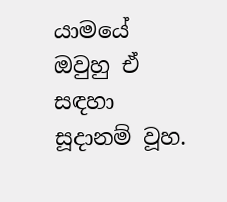යාමයේ ඔවුහු ඒ සඳහා සූදානම් වූහ.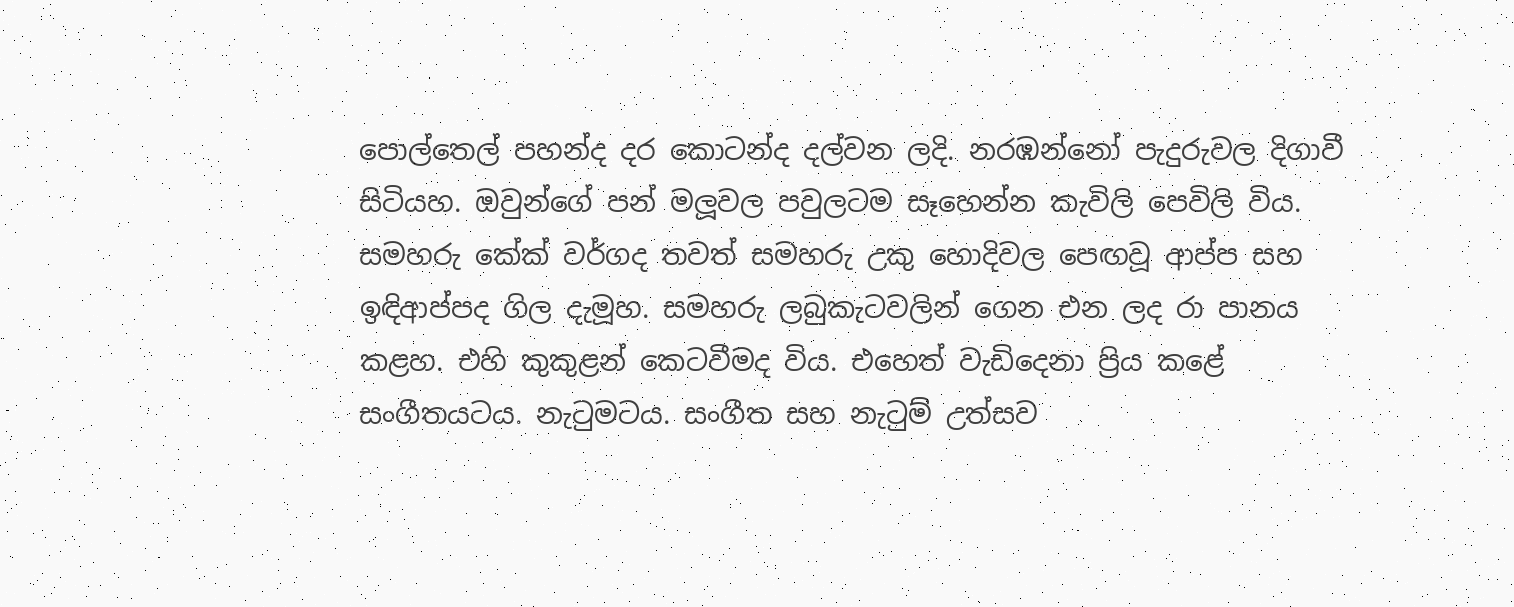පොල්තෙල් පහන්ද දර කොටන්ද දල්වන ලදි. නරඹන්නෝ පැදුරුවල දිගාවී සිටියහ. ඔවුන්ගේ පන් මලූවල පවුලටම සෑහෙන්න කැවිලි පෙවිලි විය. සමහරු කේක් වර්ගද තවත් සමහරු උකු හොදිවල පෙඟවූ ආප්ප සහ ඉඳිආප්පද ගිල දැමූහ. සමහරු ලබුකැටවලින් ගෙන එන ලද රා පානය කළහ. එහි කුකුළන් කෙටවීමද විය. එහෙත් වැඩිදෙනා ප්‍රිය කළේ සංගීතයටය. නැටුමටය. සංගීත සහ නැටුම් උත්සව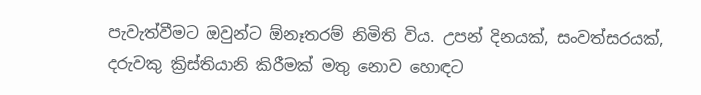පැවැත්වීමට ඔවුන්ට ඕනෑතරම් නිමිති විය. උපන් දිනයක්, සංවත්සරයක්, දරුවකු ක්‍රිස්තියානි කිරීමක් මතු නොව හොඳට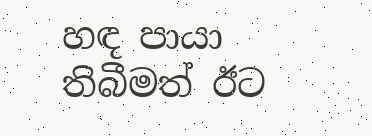හඳ පායා තිබීමත් ඊට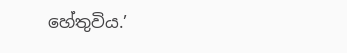හේතුවිය.’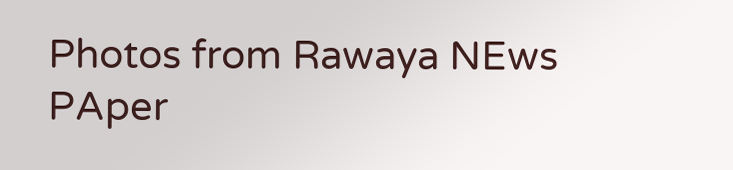Photos from Rawaya NEws PAper